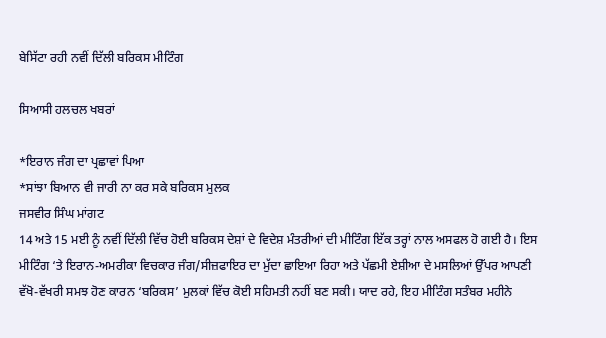ਬੇਸਿੱਟਾ ਰਹੀ ਨਵੀਂ ਦਿੱਲੀ ਬਰਿਕਸ ਮੀਟਿੰਗ

ਸਿਆਸੀ ਹਲਚਲ ਖਬਰਾਂ

*ਇਰਾਨ ਜੰਗ ਦਾ ਪ੍ਰਛਾਵਾਂ ਪਿਆ
*ਸਾਂਝਾ ਬਿਆਨ ਵੀ ਜਾਰੀ ਨਾ ਕਰ ਸਕੇ ਬਰਿਕਸ ਮੁਲਕ
ਜਸਵੀਰ ਸਿੰਘ ਮਾਂਗਟ
14 ਅਤੇ 15 ਮਈ ਨੂੰ ਨਵੀਂ ਦਿੱਲੀ ਵਿੱਚ ਹੋਈ ਬਰਿਕਸ ਦੇਸ਼ਾਂ ਦੇ ਵਿਦੇਸ਼ ਮੰਤਰੀਆਂ ਦੀ ਮੀਟਿੰਗ ਇੱਕ ਤਰ੍ਹਾਂ ਨਾਲ ਅਸਫਲ ਹੋ ਗਈ ਹੈ। ਇਸ ਮੀਟਿੰਗ ‘ਤੇ ਇਰਾਨ-ਅਮਰੀਕਾ ਵਿਚਕਾਰ ਜੰਗ/ਸੀਜ਼ਫਾਇਰ ਦਾ ਮੁੱਦਾ ਛਾਇਆ ਰਿਹਾ ਅਤੇ ਪੱਛਮੀ ਏਸ਼ੀਆ ਦੇ ਮਸਲਿਆਂ ਉੱਪਰ ਆਪਣੀ ਵੱਖੋ-ਵੱਖਰੀ ਸਮਝ ਹੋਣ ਕਾਰਨ ‘ਬਰਿਕਸ’ ਮੁਲਕਾਂ ਵਿੱਚ ਕੋਈ ਸਹਿਮਤੀ ਨਹੀਂ ਬਣ ਸਕੀ। ਯਾਦ ਰਹੇ, ਇਹ ਮੀਟਿੰਗ ਸਤੰਬਰ ਮਹੀਨੇ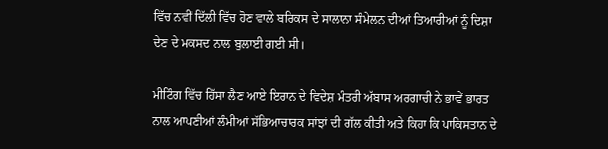ਵਿੱਚ ਨਵੀਂ ਦਿੱਲੀ ਵਿੱਚ ਹੋਣ ਵਾਲੇ ਬਰਿਕਸ ਦੇ ਸਾਲਾਨਾ ਸੰਮੇਲਨ ਦੀਆਂ ਤਿਆਰੀਆਂ ਨੂੰ ਦਿਸ਼ਾ ਦੇਣ ਦੇ ਮਕਸਦ ਨਾਲ ਬੁਲਾਈ ਗਈ ਸੀ।

ਮੀਟਿੰਗ ਵਿੱਚ ਹਿੱਸਾ ਲੈਣ ਆਏ ਇਰਾਨ ਦੇ ਵਿਦੇਸ਼ ਮੰਤਰੀ ਅੱਬਾਸ ਅਰਗਾਚੀ ਨੇ ਭਾਵੇਂ ਭਾਰਤ ਨਾਲ ਆਪਣੀਆਂ ਲੰਮੀਆਂ ਸੱਭਿਆਚਾਰਕ ਸਾਂਝਾਂ ਦੀ ਗੱਲ ਕੀਤੀ ਅਤੇ ਕਿਹਾ ਕਿ ਪਾਕਿਸਤਾਨ ਦੇ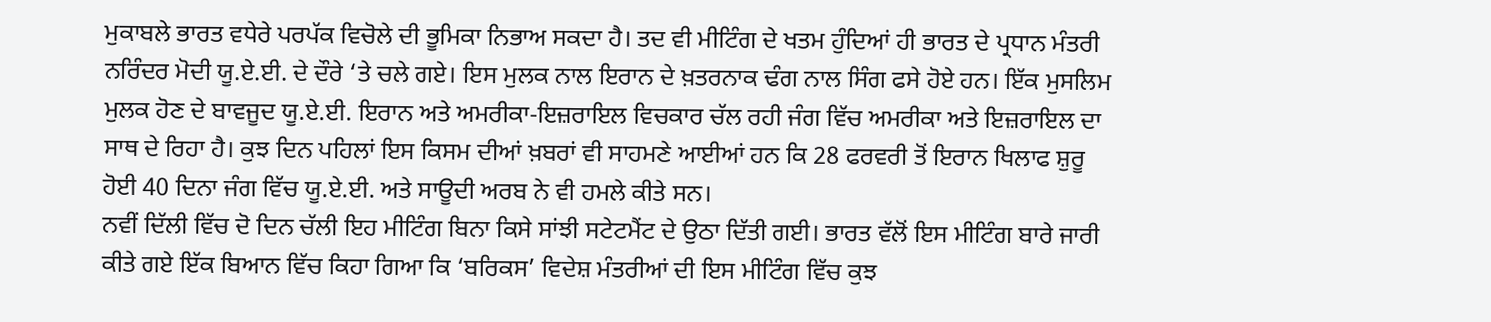ਮੁਕਾਬਲੇ ਭਾਰਤ ਵਧੇਰੇ ਪਰਪੱਕ ਵਿਚੋਲੇ ਦੀ ਭੂਮਿਕਾ ਨਿਭਾਅ ਸਕਦਾ ਹੈ। ਤਦ ਵੀ ਮੀਟਿੰਗ ਦੇ ਖਤਮ ਹੁੰਦਿਆਂ ਹੀ ਭਾਰਤ ਦੇ ਪ੍ਰਧਾਨ ਮੰਤਰੀ ਨਰਿੰਦਰ ਮੋਦੀ ਯੂ.ਏ.ਈ. ਦੇ ਦੌਰੇ ‘ਤੇ ਚਲੇ ਗਏ। ਇਸ ਮੁਲਕ ਨਾਲ ਇਰਾਨ ਦੇ ਖ਼ਤਰਨਾਕ ਢੰਗ ਨਾਲ ਸਿੰਗ ਫਸੇ ਹੋਏ ਹਨ। ਇੱਕ ਮੁਸਲਿਮ ਮੁਲਕ ਹੋਣ ਦੇ ਬਾਵਜੂਦ ਯੂ.ਏ.ਈ. ਇਰਾਨ ਅਤੇ ਅਮਰੀਕਾ-ਇਜ਼ਰਾਇਲ ਵਿਚਕਾਰ ਚੱਲ ਰਹੀ ਜੰਗ ਵਿੱਚ ਅਮਰੀਕਾ ਅਤੇ ਇਜ਼ਰਾਇਲ ਦਾ ਸਾਥ ਦੇ ਰਿਹਾ ਹੈ। ਕੁਝ ਦਿਨ ਪਹਿਲਾਂ ਇਸ ਕਿਸਮ ਦੀਆਂ ਖ਼ਬਰਾਂ ਵੀ ਸਾਹਮਣੇ ਆਈਆਂ ਹਨ ਕਿ 28 ਫਰਵਰੀ ਤੋਂ ਇਰਾਨ ਖਿਲਾਫ ਸ਼ੁਰੂ ਹੋਈ 40 ਦਿਨਾ ਜੰਗ ਵਿੱਚ ਯੂ.ਏ.ਈ. ਅਤੇ ਸਾਊਦੀ ਅਰਬ ਨੇ ਵੀ ਹਮਲੇ ਕੀਤੇ ਸਨ।
ਨਵੀਂ ਦਿੱਲੀ ਵਿੱਚ ਦੋ ਦਿਨ ਚੱਲੀ ਇਹ ਮੀਟਿੰਗ ਬਿਨਾ ਕਿਸੇ ਸਾਂਝੀ ਸਟੇਟਮੈਂਟ ਦੇ ਉਠਾ ਦਿੱਤੀ ਗਈ। ਭਾਰਤ ਵੱਲੋਂ ਇਸ ਮੀਟਿੰਗ ਬਾਰੇ ਜਾਰੀ ਕੀਤੇ ਗਏ ਇੱਕ ਬਿਆਨ ਵਿੱਚ ਕਿਹਾ ਗਿਆ ਕਿ ‘ਬਰਿਕਸ’ ਵਿਦੇਸ਼ ਮੰਤਰੀਆਂ ਦੀ ਇਸ ਮੀਟਿੰਗ ਵਿੱਚ ਕੁਝ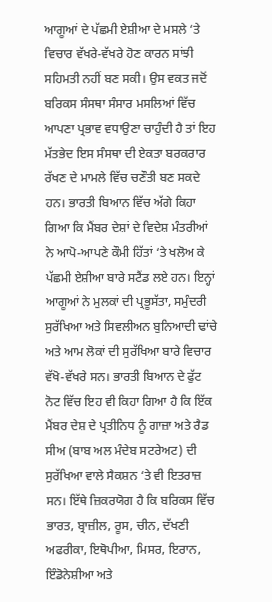ਆਗੂਆਂ ਦੇ ਪੱਛਮੀ ਏਸ਼ੀਆ ਦੇ ਮਸਲੇ ‘ਤੇ ਵਿਚਾਰ ਵੱਖਰੇ-ਵੱਖਰੇ ਹੋਣ ਕਾਰਨ ਸਾਂਝੀ ਸਹਿਮਤੀ ਨਹੀਂ ਬਣ ਸਕੀ। ਉਸ ਵਕਤ ਜਦੋਂ ਬਰਿਕਸ ਸੰਸਥਾ ਸੰਸਾਰ ਮਸਲਿਆਂ ਵਿੱਚ ਆਪਣਾ ਪ੍ਰਭਾਵ ਵਧਾਉਣਾ ਚਾਹੁੰਦੀ ਹੈ ਤਾਂ ਇਹ ਮੱਤਭੇਦ ਇਸ ਸੰਸਥਾ ਦੀ ਏਕਤਾ ਬਰਕਰਾਰ ਰੱਖਣ ਦੇ ਮਾਮਲੇ ਵਿੱਚ ਚਣੌਤੀ ਬਣ ਸਕਦੇ ਹਨ। ਭਾਰਤੀ ਬਿਆਨ ਵਿੱਚ ਅੱਗੇ ਕਿਹਾ ਗਿਆ ਕਿ ਮੈਂਬਰ ਦੇਸ਼ਾਂ ਦੇ ਵਿਦੇਸ਼ ਮੰਤਰੀਆਂ ਨੇ ਆਪੋ-ਆਪਣੇ ਕੌਮੀ ਹਿੱਤਾਂ ‘ਤੇ ਖਲੋਅ ਕੇ ਪੱਛਮੀ ਏਸ਼ੀਆ ਬਾਰੇ ਸਟੈਂਡ ਲਏ ਹਨ। ਇਨ੍ਹਾਂ ਆਗੂਆਂ ਨੇ ਮੁਲਕਾਂ ਦੀ ਪ੍ਰਭੂਸੱਤਾ, ਸਮੁੰਦਰੀ ਸੁਰੱਖਿਆ ਅਤੇ ਸਿਵਲੀਅਨ ਬੁਨਿਆਦੀ ਢਾਂਚੇ ਅਤੇ ਆਮ ਲੋਕਾਂ ਦੀ ਸੁਰੱਖਿਆ ਬਾਰੇ ਵਿਚਾਰ ਵੱਖੋ-ਵੱਖਰੇ ਸਨ। ਭਾਰਤੀ ਬਿਆਨ ਦੇ ਫੁੱਟ ਨੋਟ ਵਿੱਚ ਇਹ ਵੀ ਕਿਹਾ ਗਿਆ ਹੈ ਕਿ ਇੱਕ ਮੈਂਬਰ ਦੇਸ਼ ਦੇ ਪ੍ਰਤੀਨਿਧ ਨੂੰ ਗਾਜ਼ਾ ਅਤੇ ਰੈਡ ਸੀਅ (ਬਾਬ ਅਲ ਮੰਦੇਬ ਸਟਰੇਅਟ) ਦੀ ਸੁਰੱਖਿਆ ਵਾਲੇ ਸੈਕਸ਼ਨ ‘ਤੇ ਵੀ ਇਤਰਾਜ਼ ਸਨ। ਇੱਥੇ ਜ਼ਿਕਰਯੋਗ ਹੈ ਕਿ ਬਰਿਕਸ ਵਿੱਚ ਭਾਰਤ, ਬ੍ਰਾਜ਼ੀਲ, ਰੂਸ, ਚੀਨ, ਦੱਖਣੀ ਅਫਰੀਕਾ, ਇਥੋਪੀਆ, ਮਿਸਰ, ਇਰਾਨ, ਇੰਡੋਨੇਸ਼ੀਆ ਅਤੇ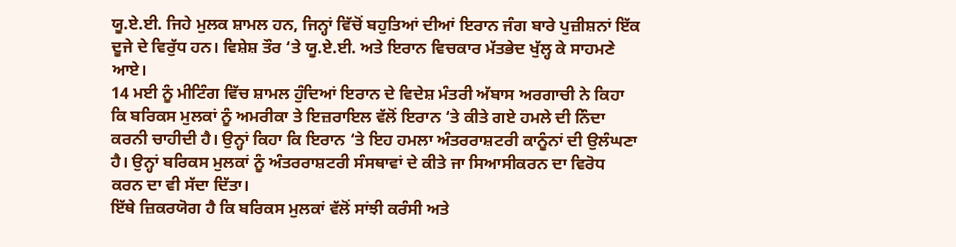ਯੂ.ਏ.ਈ. ਜਿਹੇ ਮੁਲਕ ਸ਼ਾਮਲ ਹਨ, ਜਿਨ੍ਹਾਂ ਵਿੱਚੋਂ ਬਹੁਤਿਆਂ ਦੀਆਂ ਇਰਾਨ ਜੰਗ ਬਾਰੇ ਪੁਜ਼ੀਸ਼ਨਾਂ ਇੱਕ ਦੂਜੇ ਦੇ ਵਿਰੁੱਧ ਹਨ। ਵਿਸ਼ੇਸ਼ ਤੌਰ ‘ਤੇ ਯੂ.ਏ.ਈ. ਅਤੇ ਇਰਾਨ ਵਿਚਕਾਰ ਮੱਤਭੇਦ ਖੁੱਲ੍ਹ ਕੇ ਸਾਹਮਣੇ ਆਏ।
14 ਮਈ ਨੂੰ ਮੀਟਿੰਗ ਵਿੱਚ ਸ਼ਾਮਲ ਹੁੰਦਿਆਂ ਇਰਾਨ ਦੇ ਵਿਦੇਸ਼ ਮੰਤਰੀ ਅੱਬਾਸ ਅਰਗਾਚੀ ਨੇ ਕਿਹਾ ਕਿ ਬਰਿਕਸ ਮੁਲਕਾਂ ਨੂੰ ਅਮਰੀਕਾ ਤੇ ਇਜ਼ਰਾਇਲ ਵੱਲੋਂ ਇਰਾਨ ‘ਤੇ ਕੀਤੇ ਗਏ ਹਮਲੇ ਦੀ ਨਿੰਦਾ ਕਰਨੀ ਚਾਹੀਦੀ ਹੈ। ਉਨ੍ਹਾਂ ਕਿਹਾ ਕਿ ਇਰਾਨ ‘ਤੇ ਇਹ ਹਮਲਾ ਅੰਤਰਰਾਸ਼ਟਰੀ ਕਾਨੂੰਨਾਂ ਦੀ ਉਲੰਘਣਾ ਹੈ। ਉਨ੍ਹਾਂ ਬਰਿਕਸ ਮੁਲਕਾਂ ਨੂੰ ਅੰਤਰਰਾਸ਼ਟਰੀ ਸੰਸਥਾਵਾਂ ਦੇ ਕੀਤੇ ਜਾ ਸਿਆਸੀਕਰਨ ਦਾ ਵਿਰੋਧ ਕਰਨ ਦਾ ਵੀ ਸੱਦਾ ਦਿੱਤਾ।
ਇੱਥੇ ਜ਼ਿਕਰਯੋਗ ਹੈ ਕਿ ਬਰਿਕਸ ਮੁਲਕਾਂ ਵੱਲੋਂ ਸਾਂਝੀ ਕਰੰਸੀ ਅਤੇ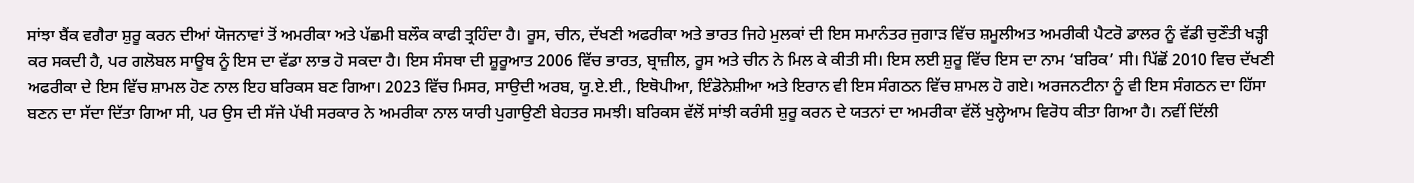ਸਾਂਝਾ ਬੈਂਕ ਵਗੈਰਾ ਸ਼ੁਰੂ ਕਰਨ ਦੀਆਂ ਯੋਜਨਾਵਾਂ ਤੋਂ ਅਮਰੀਕਾ ਅਤੇ ਪੱਛਮੀ ਬਲੌਕ ਕਾਫੀ ਤ੍ਰਹਿੰਦਾ ਹੈ। ਰੂਸ, ਚੀਨ, ਦੱਖਣੀ ਅਫਰੀਕਾ ਅਤੇ ਭਾਰਤ ਜਿਹੇ ਮੁਲਕਾਂ ਦੀ ਇਸ ਸਮਾਨੰਤਰ ਜੁਗਾੜ ਵਿੱਚ ਸ਼ਮੂਲੀਅਤ ਅਮਰੀਕੀ ਪੈਟਰੋ ਡਾਲਰ ਨੂੰ ਵੱਡੀ ਚੁਣੌਤੀ ਖੜ੍ਹੀ ਕਰ ਸਕਦੀ ਹੈ, ਪਰ ਗਲੋਬਲ ਸਾਊਥ ਨੂੰ ਇਸ ਦਾ ਵੱਡਾ ਲਾਭ ਹੋ ਸਕਦਾ ਹੈ। ਇਸ ਸੰਸਥਾ ਦੀ ਸ਼ੂਰੂਆਤ 2006 ਵਿੱਚ ਭਾਰਤ, ਬ੍ਰਾਜ਼ੀਲ, ਰੂਸ ਅਤੇ ਚੀਨ ਨੇ ਮਿਲ ਕੇ ਕੀਤੀ ਸੀ। ਇਸ ਲਈ ਸ਼ੁਰੂ ਵਿੱਚ ਇਸ ਦਾ ਨਾਮ ‘ਬਰਿਕ’ ਸੀ। ਪਿੱਛੋਂ 2010 ਵਿਚ ਦੱਖਣੀ ਅਫਰੀਕਾ ਦੇ ਇਸ ਵਿੱਚ ਸ਼ਾਮਲ ਹੋਣ ਨਾਲ ਇਹ ਬਰਿਕਸ ਬਣ ਗਿਆ। 2023 ਵਿੱਚ ਮਿਸਰ, ਸਾਉਦੀ ਅਰਬ, ਯੂ.ਏ.ਈ., ਇਥੋਪੀਆ, ਇੰਡੋਨੇਸ਼ੀਆ ਅਤੇ ਇਰਾਨ ਵੀ ਇਸ ਸੰਗਠਨ ਵਿੱਚ ਸ਼ਾਮਲ ਹੋ ਗਏ। ਅਰਜਨਟੀਨਾ ਨੂੰ ਵੀ ਇਸ ਸੰਗਠਨ ਦਾ ਹਿੱਸਾ ਬਣਨ ਦਾ ਸੱਦਾ ਦਿੱਤਾ ਗਿਆ ਸੀ, ਪਰ ਉਸ ਦੀ ਸੱਜੇ ਪੱਖੀ ਸਰਕਾਰ ਨੇ ਅਮਰੀਕਾ ਨਾਲ ਯਾਰੀ ਪੁਗਾਉਣੀ ਬੇਹਤਰ ਸਮਝੀ। ਬਰਿਕਸ ਵੱਲੋਂ ਸਾਂਝੀ ਕਰੰਸੀ ਸ਼ੁਰੂ ਕਰਨ ਦੇ ਯਤਨਾਂ ਦਾ ਅਮਰੀਕਾ ਵੱਲੋਂ ਖੁਲ੍ਹੇਆਮ ਵਿਰੋਧ ਕੀਤਾ ਗਿਆ ਹੈ। ਨਵੀਂ ਦਿੱਲੀ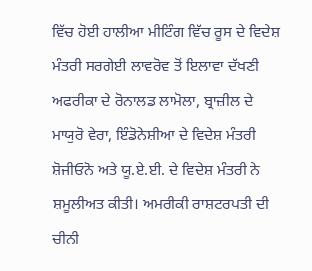ਵਿੱਚ ਹੋਈ ਹਾਲੀਆ ਮੀਟਿੰਗ ਵਿੱਚ ਰੂਸ ਦੇ ਵਿਦੇਸ਼ ਮੰਤਰੀ ਸਰਗੇਈ ਲਾਵਰੋਵ ਤੋਂ ਇਲਾਵਾ ਦੱਖਣੀ ਅਫਰੀਕਾ ਦੇ ਰੋਨਾਲਡ ਲਾਮੋਲਾ, ਬ੍ਰਾਜ਼ੀਲ ਦੇ ਮਾਯੁਰੋ ਵੇਰਾ, ਇੰਡੋਨੇਸ਼ੀਆ ਦੇ ਵਿਦੇਸ਼ ਮੰਤਰੀ ਸ਼ੋਜੀਓਨੋ ਅਤੇ ਯੂ.ਏ.ਈ. ਦੇ ਵਿਦੇਸ਼ ਮੰਤਰੀ ਨੇ ਸ਼ਮੂਲੀਅਤ ਕੀਤੀ। ਅਮਰੀਕੀ ਰਾਸ਼ਟਰਪਤੀ ਦੀ ਚੀਨੀ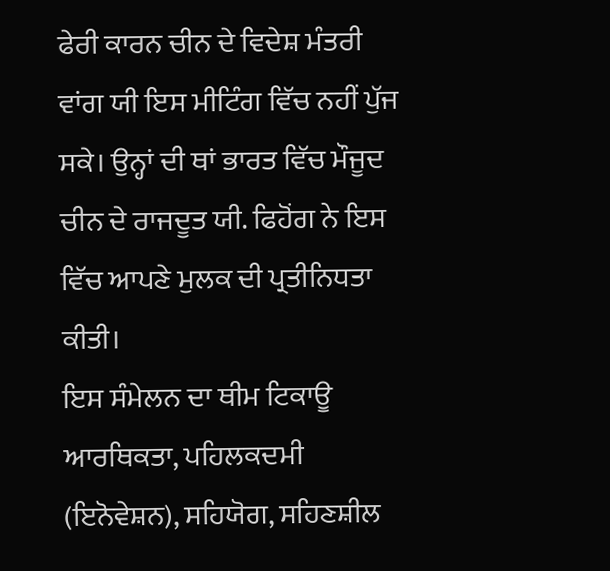ਫੇਰੀ ਕਾਰਨ ਚੀਨ ਦੇ ਵਿਦੇਸ਼ ਮੰਤਰੀ ਵਾਂਗ ਯੀ ਇਸ ਮੀਟਿੰਗ ਵਿੱਚ ਨਹੀਂ ਪੁੱਜ ਸਕੇ। ਉਨ੍ਹਾਂ ਦੀ ਥਾਂ ਭਾਰਤ ਵਿੱਚ ਮੌਜੂਦ ਚੀਨ ਦੇ ਰਾਜਦੂਤ ਯੀ. ਫਿਹੋਂਗ ਨੇ ਇਸ ਵਿੱਚ ਆਪਣੇ ਮੁਲਕ ਦੀ ਪ੍ਰਤੀਨਿਧਤਾ ਕੀਤੀ।
ਇਸ ਸੰਮੇਲਨ ਦਾ ਥੀਮ ਟਿਕਾਊ ਆਰਥਿਕਤਾ, ਪਹਿਲਕਦਮੀ (ਇਨੋਵੇਸ਼ਨ), ਸਹਿਯੋਗ, ਸਹਿਣਸ਼ੀਲ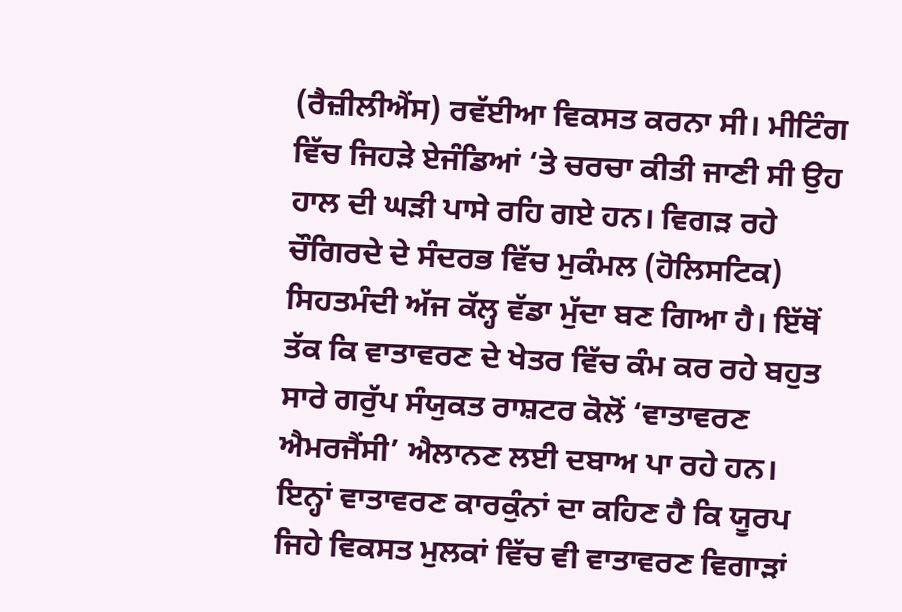(ਰੈਜ਼ੀਲੀਐਂਸ) ਰਵੱਈਆ ਵਿਕਸਤ ਕਰਨਾ ਸੀ। ਮੀਟਿੰਗ ਵਿੱਚ ਜਿਹੜੇ ਏਜੰਡਿਆਂ ‘ਤੇ ਚਰਚਾ ਕੀਤੀ ਜਾਣੀ ਸੀ ਉਹ ਹਾਲ ਦੀ ਘੜੀ ਪਾਸੇ ਰਹਿ ਗਏ ਹਨ। ਵਿਗੜ ਰਹੇ ਚੌਗਿਰਦੇ ਦੇ ਸੰਦਰਭ ਵਿੱਚ ਮੁਕੰਮਲ (ਹੋਲਿਸਟਿਕ) ਸਿਹਤਮੰਦੀ ਅੱਜ ਕੱਲ੍ਹ ਵੱਡਾ ਮੁੱਦਾ ਬਣ ਗਿਆ ਹੈ। ਇੱਥੋਂ ਤੱਕ ਕਿ ਵਾਤਾਵਰਣ ਦੇ ਖੇਤਰ ਵਿੱਚ ਕੰਮ ਕਰ ਰਹੇ ਬਹੁਤ ਸਾਰੇ ਗਰੁੱਪ ਸੰਯੁਕਤ ਰਾਸ਼ਟਰ ਕੋਲੋਂ ‘ਵਾਤਾਵਰਣ ਐਮਰਜੈਂਸੀ’ ਐਲਾਨਣ ਲਈ ਦਬਾਅ ਪਾ ਰਹੇ ਹਨ। ਇਨ੍ਹਾਂ ਵਾਤਾਵਰਣ ਕਾਰਕੁੰਨਾਂ ਦਾ ਕਹਿਣ ਹੈ ਕਿ ਯੂਰਪ ਜਿਹੇ ਵਿਕਸਤ ਮੁਲਕਾਂ ਵਿੱਚ ਵੀ ਵਾਤਾਵਰਣ ਵਿਗਾੜਾਂ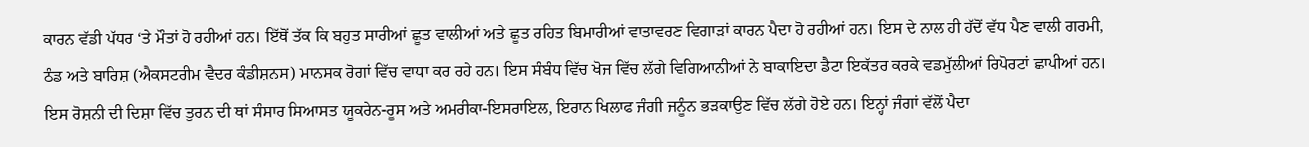ਕਾਰਨ ਵੱਡੀ ਪੱਧਰ ‘ਤੇ ਮੌਤਾਂ ਹੋ ਰਹੀਆਂ ਹਨ। ਇੱਥੋਂ ਤੱਕ ਕਿ ਬਹੁਤ ਸਾਰੀਆਂ ਛੂਤ ਵਾਲੀਆਂ ਅਤੇ ਛੂਤ ਰਹਿਤ ਬਿਮਾਰੀਆਂ ਵਾਤਾਵਰਣ ਵਿਗਾੜਾਂ ਕਾਰਨ ਪੈਦਾ ਹੋ ਰਹੀਆਂ ਹਨ। ਇਸ ਦੇ ਨਾਲ ਹੀ ਹੱਦੋਂ ਵੱਧ ਪੈਣ ਵਾਲੀ ਗਰਮੀ, ਠੰਡ ਅਤੇ ਬਾਰਿਸ਼ (ਐਕਸਟਰੀਮ ਵੈਦਰ ਕੰਡੀਸ਼ਨਸ) ਮਾਨਸਕ ਰੋਗਾਂ ਵਿੱਚ ਵਾਧਾ ਕਰ ਰਹੇ ਹਨ। ਇਸ ਸੰਬੰਧ ਵਿੱਚ ਖੋਜ ਵਿੱਚ ਲੱਗੇ ਵਿਗਿਆਨੀਆਂ ਨੇ ਬਾਕਾਇਦਾ ਡੈਟਾ ਇਕੱਤਰ ਕਰਕੇ ਵਡਮੁੱਲੀਆਂ ਰਿਪੋਰਟਾਂ ਛਾਪੀਆਂ ਹਨ। ਇਸ ਰੋਸ਼ਨੀ ਦੀ ਦਿਸ਼ਾ ਵਿੱਚ ਤੁਰਨ ਦੀ ਥਾਂ ਸੰਸਾਰ ਸਿਆਸਤ ਯੂਕਰੇਨ-ਰੂਸ ਅਤੇ ਅਮਰੀਕਾ-ਇਸਰਾਇਲ, ਇਰਾਨ ਖਿਲਾਫ ਜੰਗੀ ਜਨੂੰਨ ਭੜਕਾਉਣ ਵਿੱਚ ਲੱਗੇ ਹੋਏ ਹਨ। ਇਨ੍ਹਾਂ ਜੰਗਾਂ ਵੱਲੋਂ ਪੈਦਾ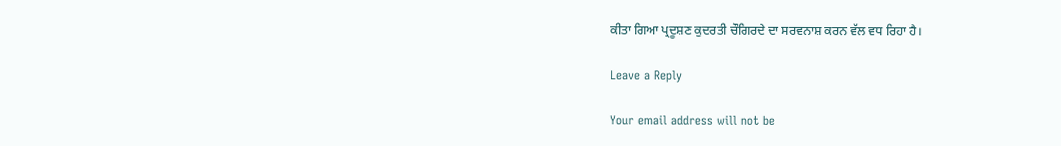ਕੀਤਾ ਗਿਆ ਪ੍ਰਦੂਸ਼ਣ ਕੁਦਰਤੀ ਚੌਗਿਰਦੇ ਦਾ ਸਰਵਨਾਸ਼ ਕਰਨ ਵੱਲ ਵਧ ਰਿਹਾ ਹੈ।

Leave a Reply

Your email address will not be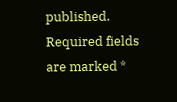published. Required fields are marked *